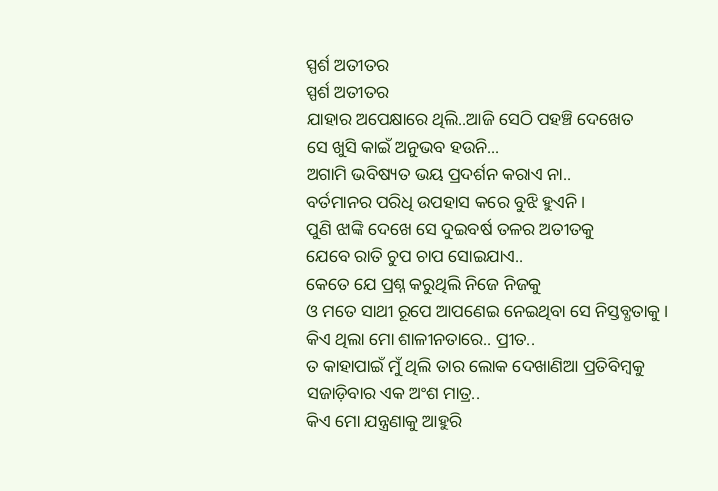ସ୍ପର୍ଶ ଅତୀତର
ସ୍ପର୍ଶ ଅତୀତର
ଯାହାର ଅପେକ୍ଷାରେ ଥିଲି..ଆଜି ସେଠି ପହଞ୍ଚି ଦେଖେତ
ସେ ଖୁସି କାଇଁ ଅନୁଭବ ହଉନି...
ଅଗାମି ଭବିଷ୍ୟତ ଭୟ ପ୍ରଦର୍ଶନ କରାଏ ନା..
ବର୍ତମାନର ପରିଧି ଉପହାସ କରେ ବୁଝି ହୁଏନି ।
ପୁଣି ଝାଙ୍କି ଦେଖେ ସେ ଦୁଇବର୍ଷ ତଳର ଅତୀତକୁ
ଯେବେ ରାତି ଚୁପ ଚାପ ସୋଇଯାଏ..
କେତେ ଯେ ପ୍ରଶ୍ନ କରୁଥିଲି ନିଜେ ନିଜକୁ
ଓ ମତେ ସାଥୀ ରୂପେ ଆପଣେଇ ନେଇଥିବା ସେ ନିସ୍ତବ୍ଧତାକୁ ।
କିଏ ଥିଲା ମୋ ଶାଳୀନତାରେ.. ପ୍ରୀତ..
ତ କାହାପାଇଁ ମୁଁ ଥିଲି ତାର ଲୋକ ଦେଖାଣିଆ ପ୍ରତିବିମ୍ବକୁ
ସଜାଡ଼ିବାର ଏକ ଅଂଶ ମାତ୍ର..
କିଏ ମୋ ଯନ୍ତ୍ରଣାକୁ ଆହୁରି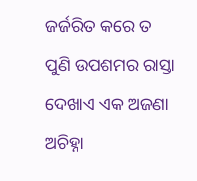ଜର୍ଜରିତ କରେ ତ
ପୁଣି ଉପଶମର ରାସ୍ତା ଦେଖାଏ ଏକ ଅଜଣା ଅଚିହ୍ନା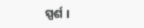ସ୍ପର୍ଶ ।